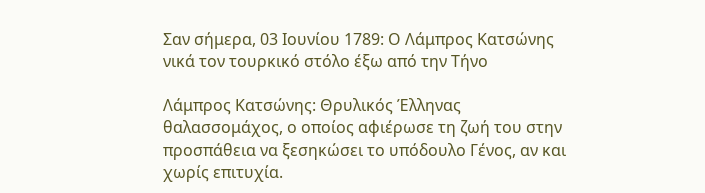Σαν σήμερα, 03 Ιουνίου 1789: Ο Λάμπρος Κατσώνης νικά τον τουρκικό στόλο έξω από την Τήνο

Λάμπρος Κατσώνης: Θρυλικός Έλληνας θαλασσομάχος, ο οποίος αφιέρωσε τη ζωή του στην προσπάθεια να ξεσηκώσει το υπόδουλο Γένος, αν και χωρίς επιτυχία.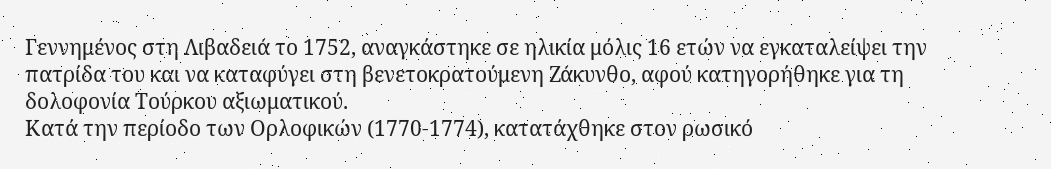Γεννημένος στη Λιβαδειά το 1752, αναγκάστηκε σε ηλικία μόλις 16 ετών να εγκαταλείψει την πατρίδα του και να καταφύγει στη βενετοκρατούμενη Ζάκυνθο, αφού κατηγορήθηκε για τη δολοφονία Τούρκου αξιωματικού.
Κατά την περίοδο των Ορλοφικών (1770-1774), κατατάχθηκε στον ρωσικό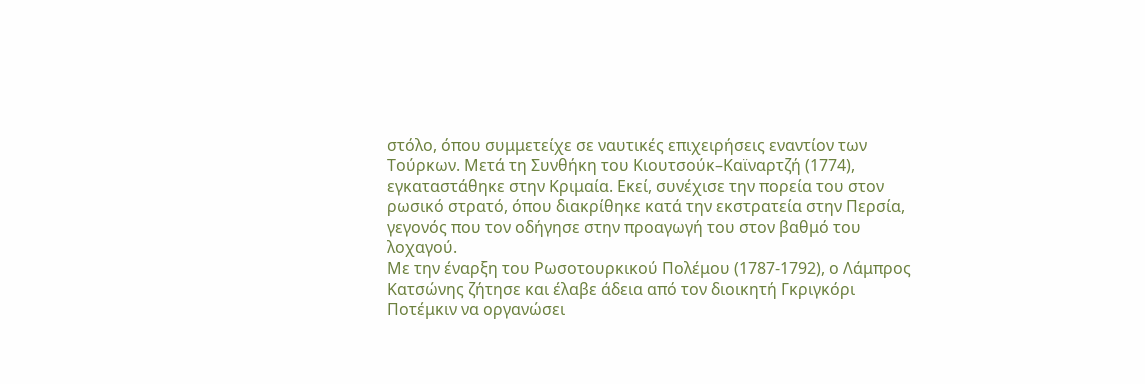στόλο, όπου συμμετείχε σε ναυτικές επιχειρήσεις εναντίον των Τούρκων. Μετά τη Συνθήκη του Κιουτσούκ–Καϊναρτζή (1774), εγκαταστάθηκε στην Κριμαία. Εκεί, συνέχισε την πορεία του στον ρωσικό στρατό, όπου διακρίθηκε κατά την εκστρατεία στην Περσία, γεγονός που τον οδήγησε στην προαγωγή του στον βαθμό του λοχαγού.
Με την έναρξη του Ρωσοτουρκικού Πολέμου (1787-1792), ο Λάμπρος Κατσώνης ζήτησε και έλαβε άδεια από τον διοικητή Γκριγκόρι Ποτέμκιν να οργανώσει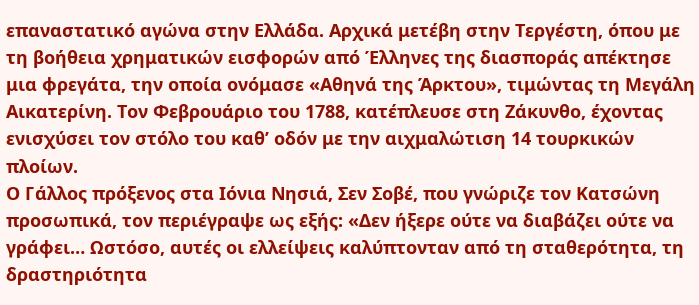επαναστατικό αγώνα στην Ελλάδα. Αρχικά μετέβη στην Τεργέστη, όπου με τη βοήθεια χρηματικών εισφορών από Έλληνες της διασποράς απέκτησε μια φρεγάτα, την οποία ονόμασε «Αθηνά της Άρκτου», τιμώντας τη Μεγάλη Αικατερίνη. Τον Φεβρουάριο του 1788, κατέπλευσε στη Ζάκυνθο, έχοντας ενισχύσει τον στόλο του καθ’ οδόν με την αιχμαλώτιση 14 τουρκικών πλοίων.
Ο Γάλλος πρόξενος στα Ιόνια Νησιά, Σεν Σοβέ, που γνώριζε τον Κατσώνη προσωπικά, τον περιέγραψε ως εξής: «Δεν ήξερε ούτε να διαβάζει ούτε να γράφει… Ωστόσο, αυτές οι ελλείψεις καλύπτονταν από τη σταθερότητα, τη δραστηριότητα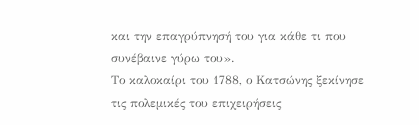και την επαγρύπνησή του για κάθε τι που συνέβαινε γύρω του».
Το καλοκαίρι του 1788, ο Κατσώνης ξεκίνησε τις πολεμικές του επιχειρήσεις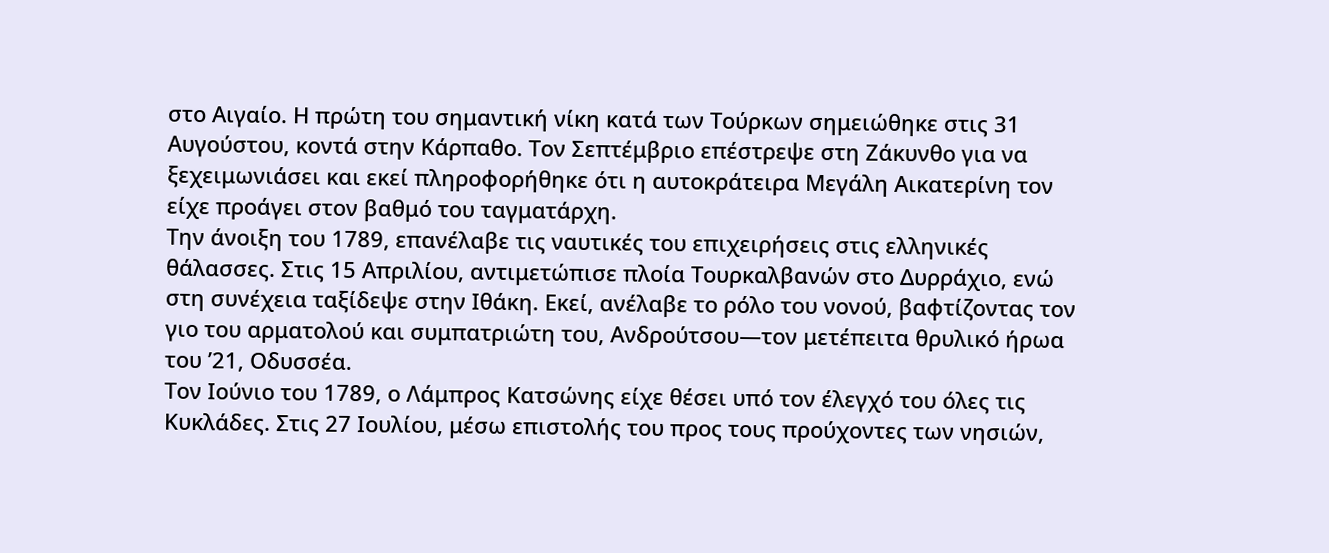στο Αιγαίο. Η πρώτη του σημαντική νίκη κατά των Τούρκων σημειώθηκε στις 31 Αυγούστου, κοντά στην Κάρπαθο. Τον Σεπτέμβριο επέστρεψε στη Ζάκυνθο για να ξεχειμωνιάσει και εκεί πληροφορήθηκε ότι η αυτοκράτειρα Μεγάλη Αικατερίνη τον είχε προάγει στον βαθμό του ταγματάρχη.
Την άνοιξη του 1789, επανέλαβε τις ναυτικές του επιχειρήσεις στις ελληνικές θάλασσες. Στις 15 Απριλίου, αντιμετώπισε πλοία Τουρκαλβανών στο Δυρράχιο, ενώ στη συνέχεια ταξίδεψε στην Ιθάκη. Εκεί, ανέλαβε το ρόλο του νονού, βαφτίζοντας τον γιο του αρματολού και συμπατριώτη του, Ανδρούτσου—τον μετέπειτα θρυλικό ήρωα του ’21, Οδυσσέα.
Τον Ιούνιο του 1789, ο Λάμπρος Κατσώνης είχε θέσει υπό τον έλεγχό του όλες τις Κυκλάδες. Στις 27 Ιουλίου, μέσω επιστολής του προς τους προύχοντες των νησιών,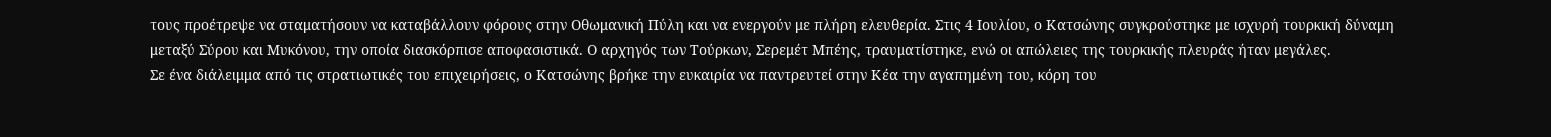τους προέτρεψε να σταματήσουν να καταβάλλουν φόρους στην Οθωμανική Πύλη και να ενεργούν με πλήρη ελευθερία. Στις 4 Ιουλίου, ο Κατσώνης συγκρούστηκε με ισχυρή τουρκική δύναμη μεταξύ Σύρου και Μυκόνου, την οποία διασκόρπισε αποφασιστικά. Ο αρχηγός των Τούρκων, Σερεμέτ Μπέης, τραυματίστηκε, ενώ οι απώλειες της τουρκικής πλευράς ήταν μεγάλες.
Σε ένα διάλειμμα από τις στρατιωτικές του επιχειρήσεις, ο Κατσώνης βρήκε την ευκαιρία να παντρευτεί στην Κέα την αγαπημένη του, κόρη του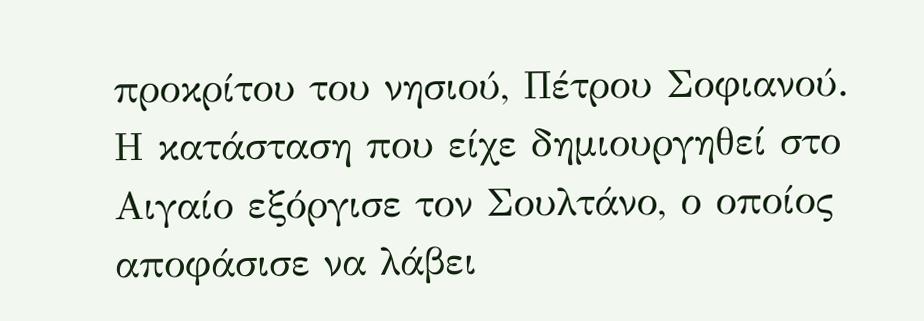προκρίτου του νησιού, Πέτρου Σοφιανού.
Η κατάσταση που είχε δημιουργηθεί στο Αιγαίο εξόργισε τον Σουλτάνο, ο οποίος αποφάσισε να λάβει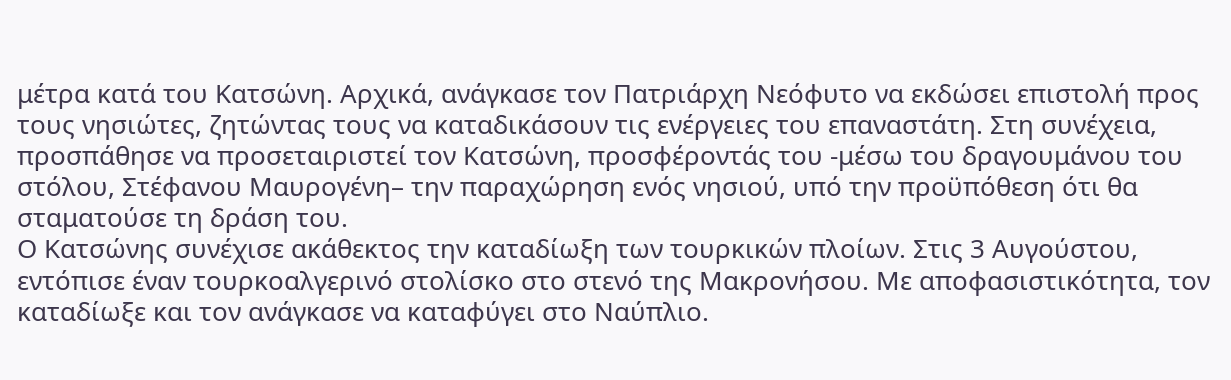μέτρα κατά του Κατσώνη. Αρχικά, ανάγκασε τον Πατριάρχη Νεόφυτο να εκδώσει επιστολή προς τους νησιώτες, ζητώντας τους να καταδικάσουν τις ενέργειες του επαναστάτη. Στη συνέχεια, προσπάθησε να προσεταιριστεί τον Κατσώνη, προσφέροντάς του -μέσω του δραγουμάνου του στόλου, Στέφανου Μαυρογένη– την παραχώρηση ενός νησιού, υπό την προϋπόθεση ότι θα σταματούσε τη δράση του.
Ο Κατσώνης συνέχισε ακάθεκτος την καταδίωξη των τουρκικών πλοίων. Στις 3 Αυγούστου, εντόπισε έναν τουρκοαλγερινό στολίσκο στο στενό της Μακρονήσου. Με αποφασιστικότητα, τον καταδίωξε και τον ανάγκασε να καταφύγει στο Ναύπλιο.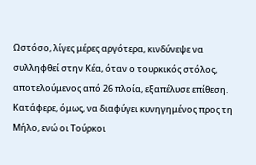Ωστόσο, λίγες μέρες αργότερα, κινδύνεψε να συλληφθεί στην Κέα, όταν ο τουρκικός στόλος, αποτελούμενος από 26 πλοία, εξαπέλυσε επίθεση. Κατάφερε, όμως, να διαφύγει κυνηγημένος προς τη Μήλο, ενώ οι Τούρκοι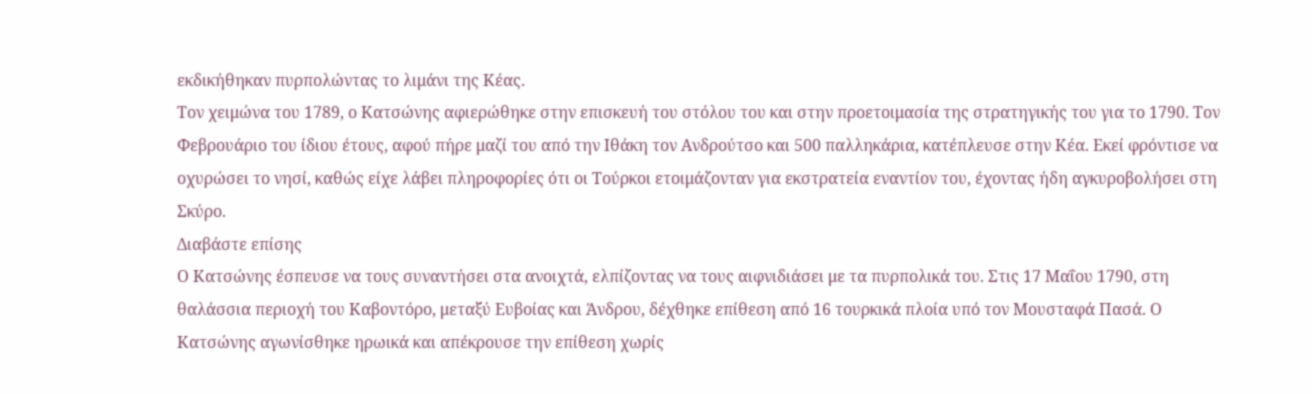εκδικήθηκαν πυρπολώντας το λιμάνι της Κέας.
Τον χειμώνα του 1789, ο Κατσώνης αφιερώθηκε στην επισκευή του στόλου του και στην προετοιμασία της στρατηγικής του για το 1790. Τον Φεβρουάριο του ίδιου έτους, αφού πήρε μαζί του από την Ιθάκη τον Ανδρούτσο και 500 παλληκάρια, κατέπλευσε στην Κέα. Εκεί φρόντισε να οχυρώσει το νησί, καθώς είχε λάβει πληροφορίες ότι οι Τούρκοι ετοιμάζονταν για εκστρατεία εναντίον του, έχοντας ήδη αγκυροβολήσει στη Σκύρο.
Διαβάστε επίσης
Ο Κατσώνης έσπευσε να τους συναντήσει στα ανοιχτά, ελπίζοντας να τους αιφνιδιάσει με τα πυρπολικά του. Στις 17 Μαΐου 1790, στη θαλάσσια περιοχή του Καβοντόρο, μεταξύ Ευβοίας και Άνδρου, δέχθηκε επίθεση από 16 τουρκικά πλοία υπό τον Μουσταφά Πασά. Ο Κατσώνης αγωνίσθηκε ηρωικά και απέκρουσε την επίθεση χωρίς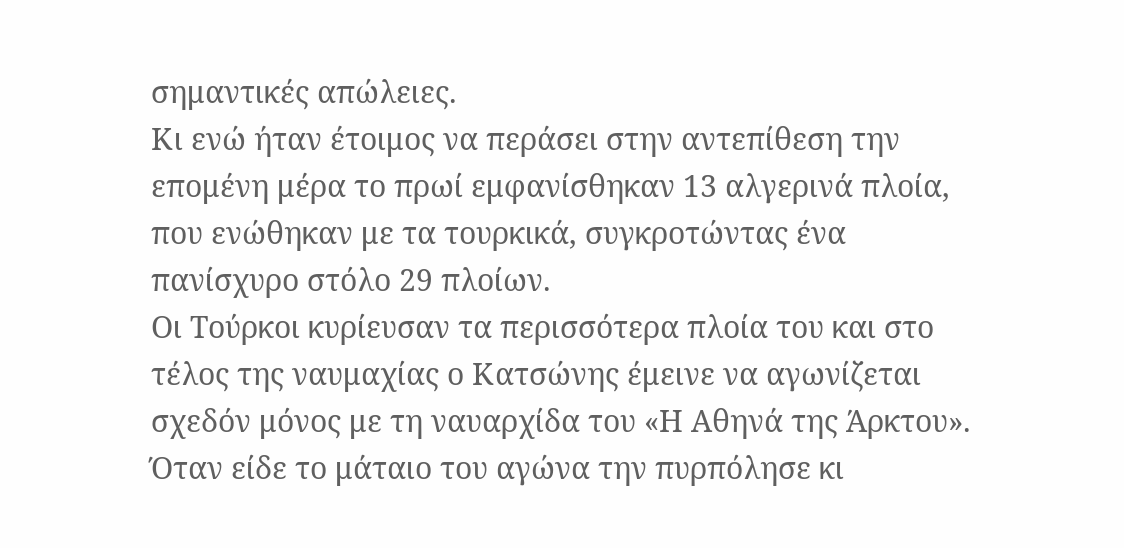σημαντικές απώλειες.
Κι ενώ ήταν έτοιμος να περάσει στην αντεπίθεση την επομένη μέρα το πρωί εμφανίσθηκαν 13 αλγερινά πλοία, που ενώθηκαν με τα τουρκικά, συγκροτώντας ένα πανίσχυρο στόλο 29 πλοίων.
Οι Τούρκοι κυρίευσαν τα περισσότερα πλοία του και στο τέλος της ναυμαχίας ο Κατσώνης έμεινε να αγωνίζεται σχεδόν μόνος με τη ναυαρχίδα του «Η Αθηνά της Άρκτου». Όταν είδε το μάταιο του αγώνα την πυρπόλησε κι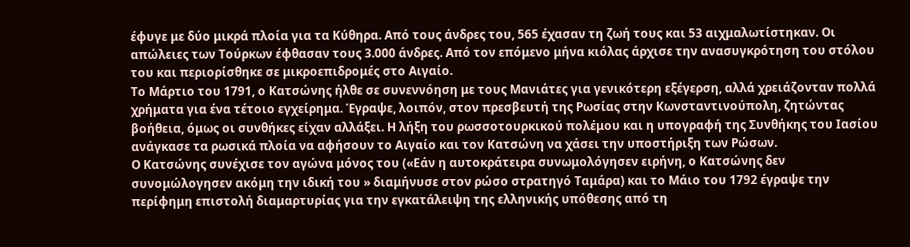έφυγε με δύο μικρά πλοία για τα Κύθηρα. Από τους άνδρες του, 565 έχασαν τη ζωή τους και 53 αιχμαλωτίστηκαν. Οι απώλειες των Τούρκων έφθασαν τους 3.000 άνδρες. Από τον επόμενο μήνα κιόλας άρχισε την ανασυγκρότηση του στόλου του και περιορίσθηκε σε μικροεπιδρομές στο Αιγαίο.
Το Μάρτιο του 1791, ο Κατσώνης ήλθε σε συνεννόηση με τους Μανιάτες για γενικότερη εξέγερση, αλλά χρειάζονταν πολλά χρήματα για ένα τέτοιο εγχείρημα. Έγραψε, λοιπόν, στον πρεσβευτή της Ρωσίας στην Κωνσταντινούπολη, ζητώντας βοήθεια, όμως οι συνθήκες είχαν αλλάξει. Η λήξη του ρωσσοτουρκικού πολέμου και η υπογραφή της Συνθήκης του Ιασίου ανάγκασε τα ρωσικά πλοία να αφήσουν το Αιγαίο και τον Κατσώνη να χάσει την υποστήριξη των Ρώσων.
Ο Κατσώνης συνέχισε τον αγώνα μόνος του («Εάν η αυτοκράτειρα συνωμολόγησεν ειρήνη, ο Κατσώνης δεν συνομώλογησεν ακόμη την ιδική του » διαμήνυσε στον ρώσο στρατηγό Ταμάρα) και το Μάιο του 1792 έγραψε την περίφημη επιστολή διαμαρτυρίας για την εγκατάλειψη της ελληνικής υπόθεσης από τη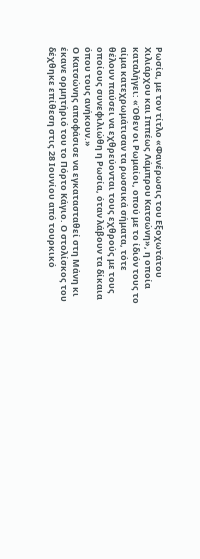Ρωσία, με τον τίτλο «Φανέρωσις του Εξοχωτάτου Χιλιάρχου και Ιππέως Λάμπρου Κατσώνη», η οποία καταλήγει: «Όθεν οι Ρωμαίοι, οπού με το ίδιόν τους το αίμα κατεχρωμάτισαν τα ρωσσικά σήματα, τότε θέλουν παύσει να εχθρεύονται τους εχθρούς με τους οποίους συνεφιλιώθη η Ρωσία, όταν λάβουν τα δίκαια όπου τους ανήκουν.»
Ο Κατσώνης αποφάσισε να εγκατασταθεί στη Μάνη κι έκανε ορμητήριό του το Πόρτο Κάγιο. Ο στολίσκος του δέχθηκε επίθεση στις 28 Ιουνίου από τουρκικό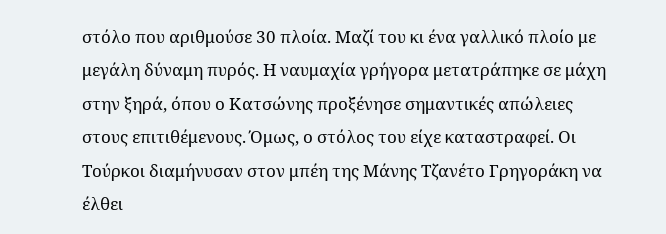στόλο που αριθμούσε 30 πλοία. Μαζί του κι ένα γαλλικό πλοίο με μεγάλη δύναμη πυρός. Η ναυμαχία γρήγορα μετατράπηκε σε μάχη στην ξηρά, όπου ο Κατσώνης προξένησε σημαντικές απώλειες στους επιτιθέμενους. Όμως, ο στόλος του είχε καταστραφεί. Οι Τούρκοι διαμήνυσαν στον μπέη της Μάνης Τζανέτο Γρηγοράκη να έλθει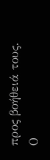προς βοήθειά τους. Ο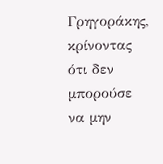Γρηγοράκης, κρίνοντας ότι δεν μπορούσε να μην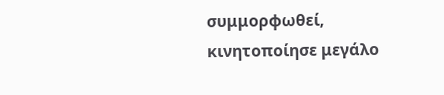συμμορφωθεί, κινητοποίησε μεγάλο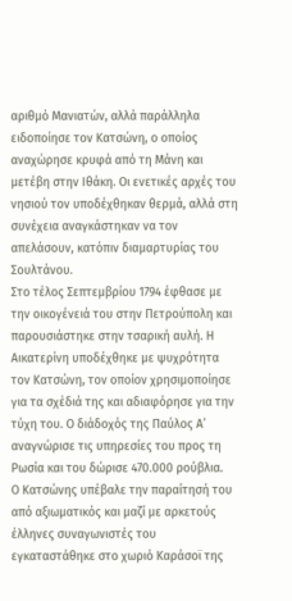αριθμό Μανιατών, αλλά παράλληλα ειδοποίησε τον Κατσώνη, ο οποίος αναχώρησε κρυφά από τη Μάνη και μετέβη στην Ιθάκη. Οι ενετικές αρχές του νησιού τον υποδέχθηκαν θερμά, αλλά στη συνέχεια αναγκάστηκαν να τον απελάσουν, κατόπιν διαμαρτυρίας του Σουλτάνου.
Στο τέλος Σεπτεμβρίου 1794 έφθασε με την οικογένειά του στην Πετρούπολη και παρουσιάστηκε στην τσαρική αυλή. Η Αικατερίνη υποδέχθηκε με ψυχρότητα τον Κατσώνη, τον οποίον χρησιμοποίησε για τα σχέδιά της και αδιαφόρησε για την τύχη του. Ο διάδοχός της Παύλος Α’ αναγνώρισε τις υπηρεσίες του προς τη Ρωσία και του δώρισε 470.000 ρούβλια.
Ο Κατσώνης υπέβαλε την παραίτησή του από αξιωματικός και μαζί με αρκετούς έλληνες συναγωνιστές του εγκαταστάθηκε στο χωριό Καράσοϊ της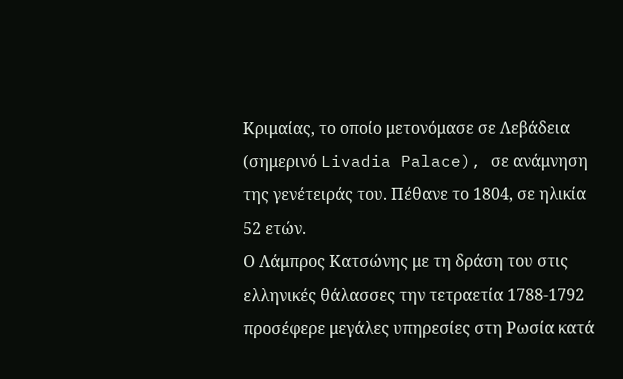Κριμαίας, το οποίο μετονόμασε σε Λεβάδεια (σημερινό Livadia Palace), σε ανάμνηση της γενέτειράς του. Πέθανε το 1804, σε ηλικία 52 ετών.
Ο Λάμπρος Κατσώνης με τη δράση του στις ελληνικές θάλασσες την τετραετία 1788-1792 προσέφερε μεγάλες υπηρεσίες στη Ρωσία κατά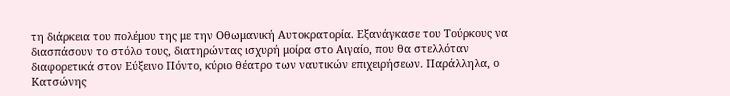τη διάρκεια του πολέμου της με την Οθωμανική Αυτοκρατορία. Εξανάγκασε του Τούρκους να διασπάσουν το στόλο τους, διατηρώντας ισχυρή μοίρα στο Αιγαίο, που θα στελλόταν διαφορετικά στον Εύξεινο Πόντο, κύριο θέατρο των ναυτικών επιχειρήσεων. Παράλληλα, ο Κατσώνης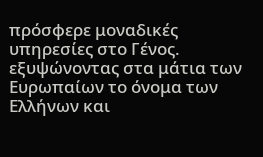πρόσφερε μοναδικές υπηρεσίες στο Γένος. εξυψώνοντας στα μάτια των Ευρωπαίων το όνομα των Ελλήνων και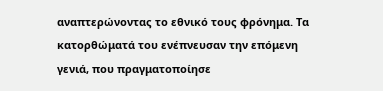αναπτερώνοντας το εθνικό τους φρόνημα. Τα κατορθώματά του ενέπνευσαν την επόμενη γενιά, που πραγματοποίησε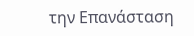την Επανάσταση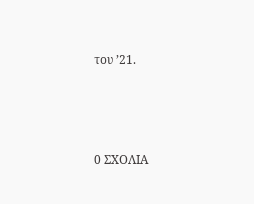του ’21.






0 ΣΧΟΛΙΑ